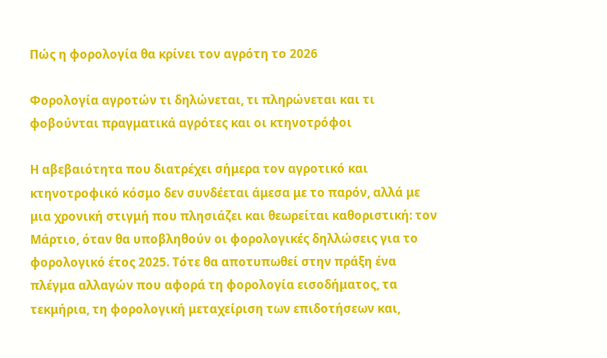Πώς η φορολογία θα κρίνει τον αγρότη το 2026

Φορολογία αγροτών τι δηλώνεται, τι πληρώνεται και τι φοβούνται πραγματικά αγρότες και οι κτηνοτρόφοι

Η αβεβαιότητα που διατρέχει σήμερα τον αγροτικό και κτηνοτροφικό κόσμο δεν συνδέεται άμεσα με το παρόν, αλλά με μια χρονική στιγμή που πλησιάζει και θεωρείται καθοριστική: τον Μάρτιο, όταν θα υποβληθούν οι φορολογικές δηλλώσεις για το φορολογικό έτος 2025. Τότε θα αποτυπωθεί στην πράξη ένα πλέγμα αλλαγών που αφορά τη φορολογία εισοδήματος, τα τεκμήρια, τη φορολογική μεταχείριση των επιδοτήσεων και,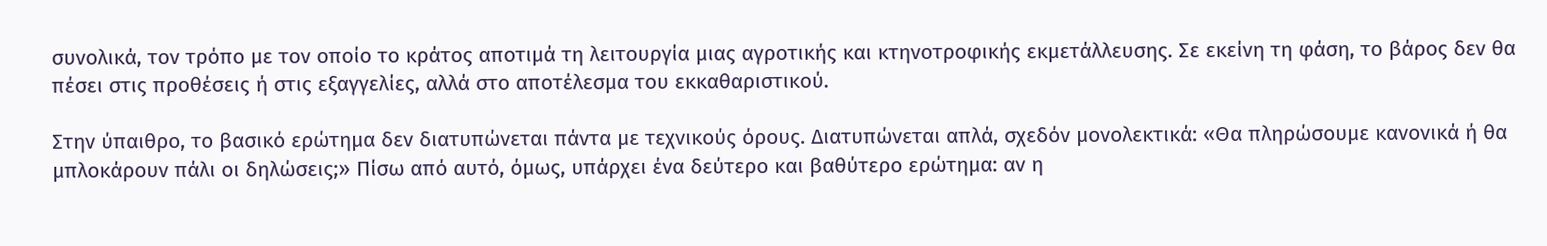συνολικά, τον τρόπο με τον οποίο το κράτος αποτιμά τη λειτουργία μιας αγροτικής και κτηνοτροφικής εκμετάλλευσης. Σε εκείνη τη φάση, το βάρος δεν θα πέσει στις προθέσεις ή στις εξαγγελίες, αλλά στο αποτέλεσμα του εκκαθαριστικού.

Στην ύπαιθρο, το βασικό ερώτημα δεν διατυπώνεται πάντα με τεχνικούς όρους. Διατυπώνεται απλά, σχεδόν μονολεκτικά: «Θα πληρώσουμε κανονικά ή θα μπλοκάρουν πάλι οι δηλώσεις;» Πίσω από αυτό, όμως, υπάρχει ένα δεύτερο και βαθύτερο ερώτημα: αν η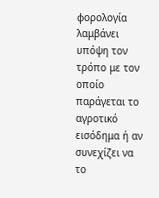φορολογία λαμβάνει υπόψη τον τρόπο με τον οποίο παράγεται το αγροτικό εισόδημα ή αν συνεχίζει να το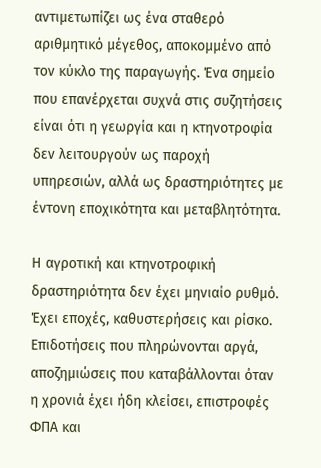αντιμετωπίζει ως ένα σταθερό αριθμητικό μέγεθος, αποκομμένο από τον κύκλο της παραγωγής. Ένα σημείο που επανέρχεται συχνά στις συζητήσεις είναι ότι η γεωργία και η κτηνοτροφία δεν λειτουργούν ως παροχή υπηρεσιών, αλλά ως δραστηριότητες με έντονη εποχικότητα και μεταβλητότητα.

Η αγροτική και κτηνοτροφική δραστηριότητα δεν έχει μηνιαίο ρυθμό. Έχει εποχές, καθυστερήσεις και ρίσκο. Επιδοτήσεις που πληρώνονται αργά, αποζημιώσεις που καταβάλλονται όταν η χρονιά έχει ήδη κλείσει, επιστροφές ΦΠΑ και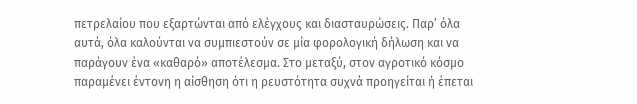πετρελαίου που εξαρτώνται από ελέγχους και διασταυρώσεις. Παρ’ όλα αυτά, όλα καλούνται να συμπιεστούν σε μία φορολογική δήλωση και να παράγουν ένα «καθαρό» αποτέλεσμα. Στο μεταξύ, στον αγροτικό κόσμο παραμένει έντονη η αίσθηση ότι η ρευστότητα συχνά προηγείται ή έπεται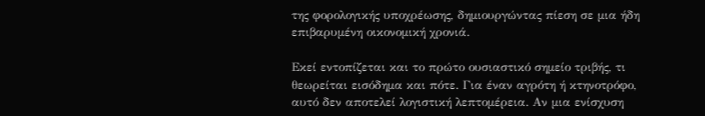της φορολογικής υποχρέωσης, δημιουργώντας πίεση σε μια ήδη επιβαρυμένη οικονομική χρονιά.

Εκεί εντοπίζεται και το πρώτο ουσιαστικό σημείο τριβής, τι θεωρείται εισόδημα και πότε. Για έναν αγρότη ή κτηνοτρόφο, αυτό δεν αποτελεί λογιστική λεπτομέρεια. Αν μια ενίσχυση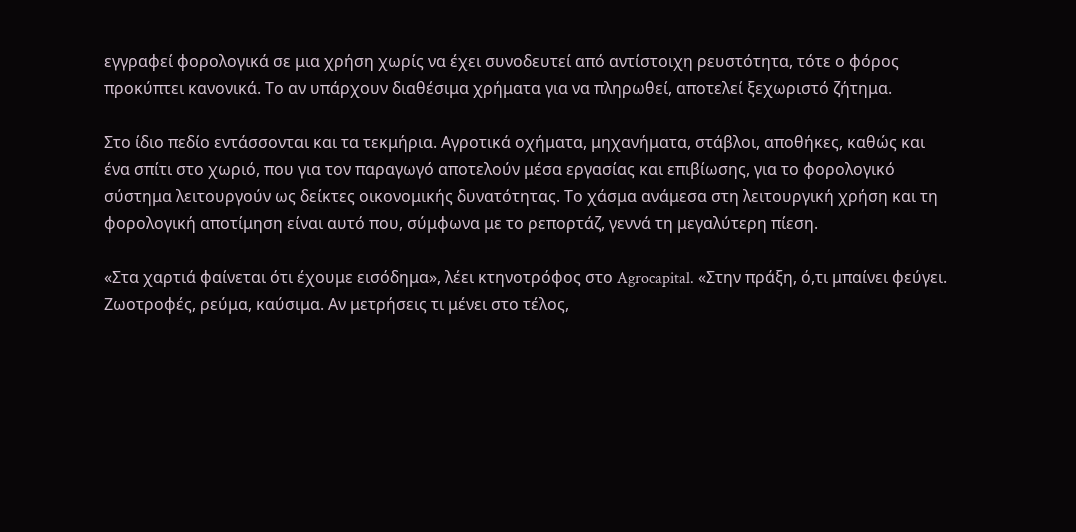εγγραφεί φορολογικά σε μια χρήση χωρίς να έχει συνοδευτεί από αντίστοιχη ρευστότητα, τότε ο φόρος προκύπτει κανονικά. Το αν υπάρχουν διαθέσιμα χρήματα για να πληρωθεί, αποτελεί ξεχωριστό ζήτημα.

Στο ίδιο πεδίο εντάσσονται και τα τεκμήρια. Αγροτικά οχήματα, μηχανήματα, στάβλοι, αποθήκες, καθώς και ένα σπίτι στο χωριό, που για τον παραγωγό αποτελούν μέσα εργασίας και επιβίωσης, για το φορολογικό σύστημα λειτουργούν ως δείκτες οικονομικής δυνατότητας. Το χάσμα ανάμεσα στη λειτουργική χρήση και τη φορολογική αποτίμηση είναι αυτό που, σύμφωνα με το ρεπορτάζ, γεννά τη μεγαλύτερη πίεση.

«Στα χαρτιά φαίνεται ότι έχουμε εισόδημα», λέει κτηνοτρόφος στο Agrocapital. «Στην πράξη, ό,τι μπαίνει φεύγει. Ζωοτροφές, ρεύμα, καύσιμα. Αν μετρήσεις τι μένει στο τέλος,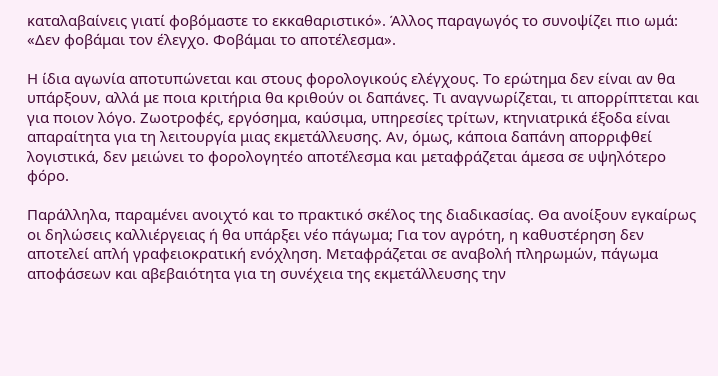καταλαβαίνεις γιατί φοβόμαστε το εκκαθαριστικό». Άλλος παραγωγός το συνοψίζει πιο ωμά: «Δεν φοβάμαι τον έλεγχο. Φοβάμαι το αποτέλεσμα».

Η ίδια αγωνία αποτυπώνεται και στους φορολογικούς ελέγχους. Το ερώτημα δεν είναι αν θα υπάρξουν, αλλά με ποια κριτήρια θα κριθούν οι δαπάνες. Τι αναγνωρίζεται, τι απορρίπτεται και για ποιον λόγο. Ζωοτροφές, εργόσημα, καύσιμα, υπηρεσίες τρίτων, κτηνιατρικά έξοδα είναι απαραίτητα για τη λειτουργία μιας εκμετάλλευσης. Αν, όμως, κάποια δαπάνη απορριφθεί λογιστικά, δεν μειώνει το φορολογητέο αποτέλεσμα και μεταφράζεται άμεσα σε υψηλότερο φόρο.

Παράλληλα, παραμένει ανοιχτό και το πρακτικό σκέλος της διαδικασίας. Θα ανοίξουν εγκαίρως οι δηλώσεις καλλιέργειας ή θα υπάρξει νέο πάγωμα; Για τον αγρότη, η καθυστέρηση δεν αποτελεί απλή γραφειοκρατική ενόχληση. Μεταφράζεται σε αναβολή πληρωμών, πάγωμα αποφάσεων και αβεβαιότητα για τη συνέχεια της εκμετάλλευσης την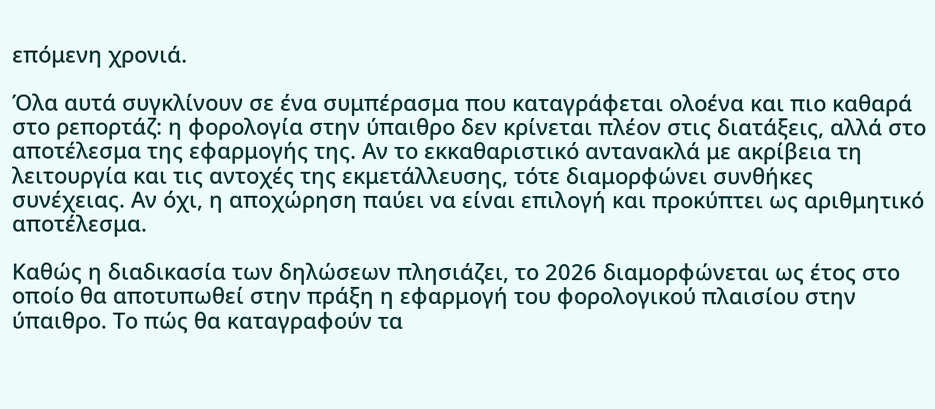επόμενη χρονιά.

Όλα αυτά συγκλίνουν σε ένα συμπέρασμα που καταγράφεται ολοένα και πιο καθαρά στο ρεπορτάζ: η φορολογία στην ύπαιθρο δεν κρίνεται πλέον στις διατάξεις, αλλά στο αποτέλεσμα της εφαρμογής της. Αν το εκκαθαριστικό αντανακλά με ακρίβεια τη λειτουργία και τις αντοχές της εκμετάλλευσης, τότε διαμορφώνει συνθήκες συνέχειας. Αν όχι, η αποχώρηση παύει να είναι επιλογή και προκύπτει ως αριθμητικό αποτέλεσμα.

Καθώς η διαδικασία των δηλώσεων πλησιάζει, το 2026 διαμορφώνεται ως έτος στο οποίο θα αποτυπωθεί στην πράξη η εφαρμογή του φορολογικού πλαισίου στην ύπαιθρο. Το πώς θα καταγραφούν τα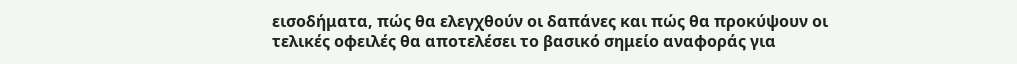εισοδήματα, πώς θα ελεγχθούν οι δαπάνες και πώς θα προκύψουν οι τελικές οφειλές θα αποτελέσει το βασικό σημείο αναφοράς για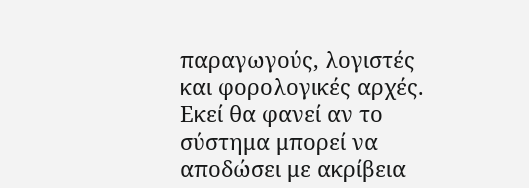παραγωγούς, λογιστές και φορολογικές αρχές. Εκεί θα φανεί αν το σύστημα μπορεί να αποδώσει με ακρίβεια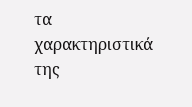τα χαρακτηριστικά της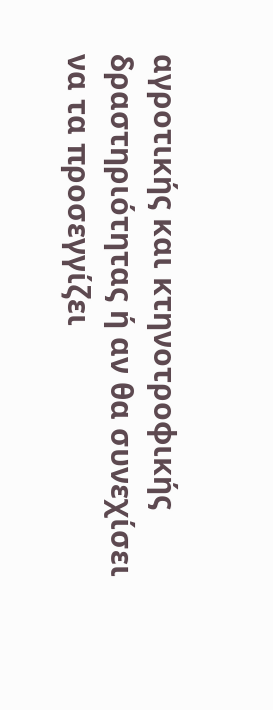αγροτικής και κτηνοτροφικής δραστηριότητας ή αν θα συνεχίσει να τα προσεγγίζει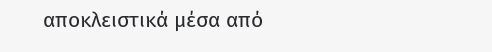αποκλειστικά μέσα από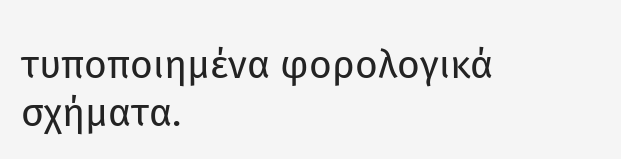τυποποιημένα φορολογικά σχήματα.